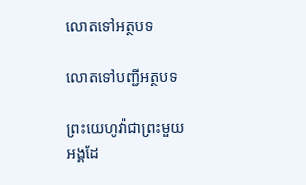លោតទៅអត្ថបទ

លោតទៅបញ្ជីអត្ថបទ

ព្រះយេហូវ៉ាជាព្រះមួយអង្គដែ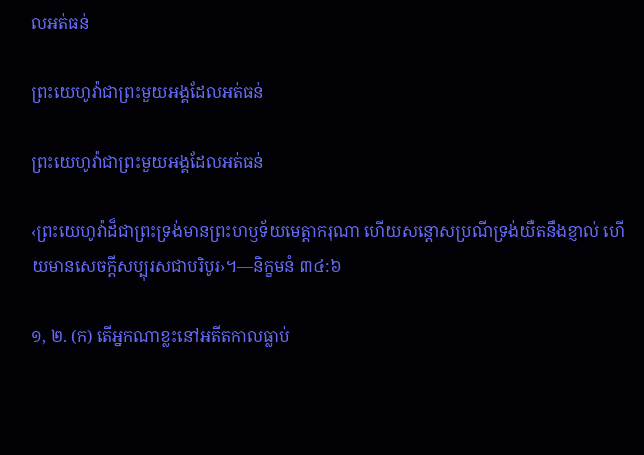លអត់ធន់

ព្រះយេហូវ៉ាជាព្រះមួយអង្គដែលអត់ធន់

ព្រះយេហូវ៉ាជាព្រះមួយអង្គដែលអត់ធន់

‹ព្រះយេហូវ៉ាដ៏ជាព្រះទ្រង់មានព្រះហឫទ័យមេត្ដាករុណា ហើយសន្ដោសប្រណីទ្រង់យឺតនឹងខ្ញាល់ ហើយមានសេចក្ដីសប្បុរសជាបរិបូរ›។—និក្ខមនំ ៣៤:៦

១, ២. (ក) តើអ្នកណាខ្លះនៅអតីតកាលធ្លាប់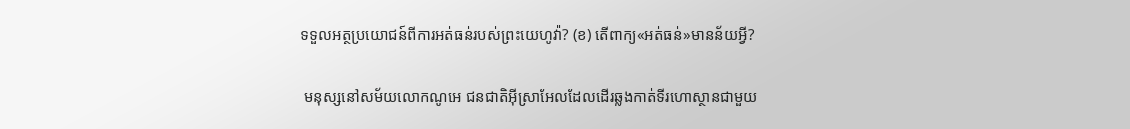ទទួលអត្ថប្រយោជន៍ពីការអត់ធន់របស់ព្រះយេហូវ៉ា? (ខ) តើពាក្យ«អត់ធន់»មានន័យអ្វី?

 មនុស្សនៅសម័យលោកណូអេ ជនជាតិអ៊ីស្រាអែលដែលដើរឆ្លងកាត់ទីរហោស្ថានជាមួយ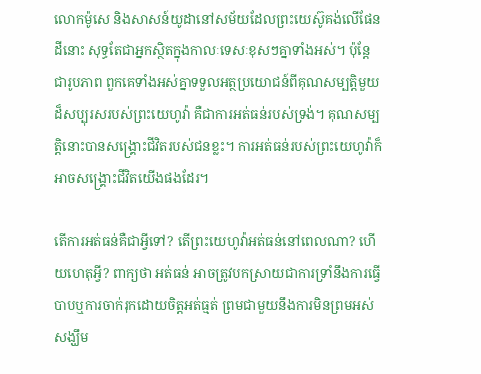លោកម៉ូសេ និងសាសន៍យូដានៅសម័យដែលព្រះយេស៊ូគង់លើផែនដីនោះ សុទ្ធតែជាអ្នកស្ថិតក្នុងកាលៈទេសៈខុសៗគ្នាទាំងអស់។ ប៉ុន្តែ ជារូបភាព ពួកគេទាំងអស់គ្នាទទួលអត្ថប្រយោជន៍ពីគុណសម្បត្ដិមួយដ៏សប្បុរសរបស់ព្រះយេហូវ៉ា គឺជាការអត់ធន់របស់ទ្រង់។ គុណសម្បត្ដិនោះបានសង្គ្រោះជីវិតរបស់ជនខ្លះ។ ការអត់ធន់របស់ព្រះយេហូវ៉ាក៏អាចសង្គ្រោះជីវិតយើងផងដែរ។

តើការអត់ធន់គឺជាអ្វីទៅ? តើព្រះយេហូវ៉ាអត់ធន់នៅពេលណា? ហើយហេតុអ្វី? ពាក្យថា អត់ធន់ អាចត្រូវបកស្រាយជាការទ្រាំនឹងការធ្វើបាបឬការចាក់រុកដោយចិត្តអត់ធ្មត់ ព្រមជាមួយនឹងការមិនព្រមអស់សង្ឃឹម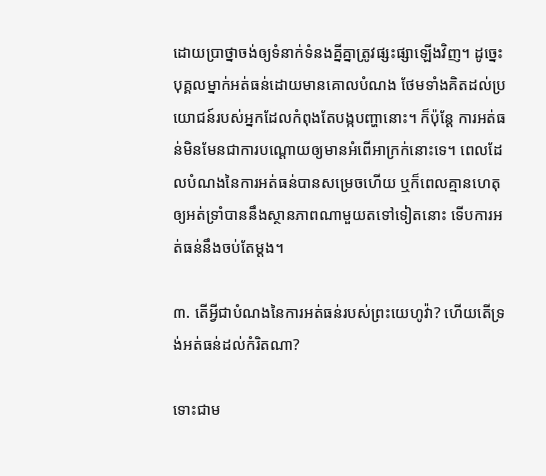ដោយប្រាថ្នាចង់ឲ្យទំនាក់ទំនងគ្នីគ្នាត្រូវផ្សះផ្សាឡើងវិញ។ ដូច្នេះ បុគ្គលម្នាក់អត់ធន់ដោយមានគោលបំណង ថែមទាំងគិតដល់ប្រយោជន៍របស់អ្នកដែលកំពុងតែបង្កបញ្ហានោះ។ ក៏ប៉ុន្តែ ការអត់ធន់មិនមែនជាការបណ្ដោយឲ្យមានអំពើអាក្រក់នោះទេ។ ពេលដែលបំណងនៃការអត់ធន់បានសម្រេចហើយ ឬក៏ពេលគ្មានហេតុឲ្យអត់ទ្រាំបាននឹងស្ថានភាពណាមួយតទៅទៀតនោះ ទើបការអត់ធន់នឹងចប់តែម្ដង។

៣. តើអ្វីជាបំណងនៃការអត់ធន់របស់ព្រះយេហូវ៉ា? ហើយតើទ្រង់អត់ធន់ដល់កំរិតណា?

ទោះជាម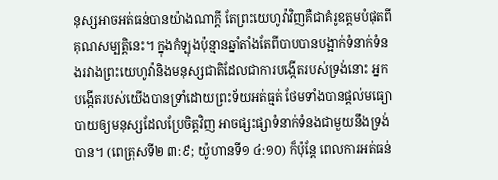នុស្សអាចអត់ធន់បានយ៉ាងណាក្ដី តែព្រះយេហូវ៉ាវិញគឺជាគំរូឧត្តមបំផុតពីគុណសម្បត្ដិនេះ។ ក្នុងកំឡុងប៉ុន្មានឆ្នាំតាំងតែពីបាបបានបង្អាក់ទំនាក់ទំនងរវាងព្រះយេហូវ៉ានិងមនុស្សជាតិដែលជាការបង្កើតរបស់ទ្រង់នោះ អ្នកបង្កើតរបស់យើងបានទ្រាំដោយព្រះទ័យអត់ធ្មត់ ថែមទាំងបានផ្ដល់មធ្យោបាយឲ្យមនុស្សដែលប្រែចិត្តវិញ អាចផ្សះផ្សាទំនាក់ទំនងជាមួយនឹងទ្រង់បាន។ (ពេត្រុសទី២ ៣:៩; យ៉ូហានទី១ ៤:១០) ក៏ប៉ុន្តែ ពេលការអត់ធន់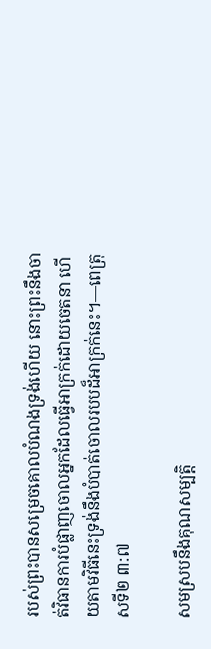របស់ព្រះបានសម្រេចគោលបំណងទ្រង់ហើយ នោះព្រះនឹងចាត់វិធានការបំផ្លាញចោលអ្នកដែលធ្វើអាក្រក់ដោយចេតនា ហើយតាមវិធីនេះទ្រង់នឹងបំបាត់ចោលរបបដ៏អាក្រក់នេះ។—ពេត្រុសទី២ ៣:៧

សមស្របនឹងគុណសម្បត្ដិ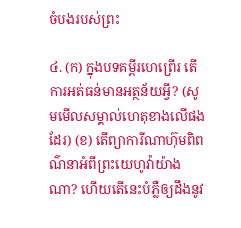ចំបងរបស់ព្រះ

៤. (ក) ក្នុងបទគម្ពីរហេព្រើរ តើការអត់ធន់មានអត្ថន័យអ្វី? (សូមមើលសម្គាល់ហេតុខាងលើផងដែរ) (ខ) តើព្យាការីណាហ៊ុមពិពណ៌នាអំពីព្រះយេហូវ៉ាយ៉ាងណា? ហើយតើនេះបំភ្លឺឲ្យដឹងនូវ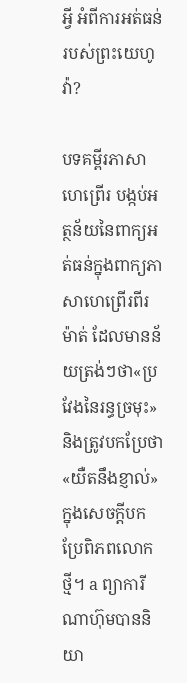អ្វី អំពីការអត់ធន់របស់ព្រះយេហូវ៉ា?

បទគម្ពីរភាសាហេព្រើរ បង្កប់អត្ថន័យនៃពាក្យអត់ធន់ក្នុងពាក្យភាសាហេព្រើរពីរម៉ាត់ ដែលមានន័យត្រង់ៗថា«ប្រវែងនៃរន្ធច្រមុះ»និងត្រូវបកប្រែថា«យឺតនឹងខ្ញាល់»ក្នុងសេចក្ដីបកប្រែពិភពលោកថ្មី។ a ព្យាការីណាហ៊ុមបាននិយា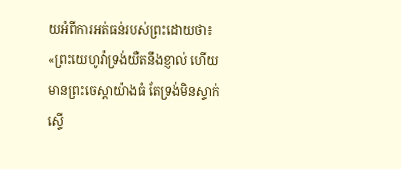យអំពីការអត់ធន់របស់ព្រះដោយថា៖ «ព្រះយេហូវ៉ាទ្រង់យឺតនឹងខ្ញាល់ ហើយមានព្រះចេស្ដាយ៉ាងធំ តែទ្រង់មិនស្ទាក់ស្ទើ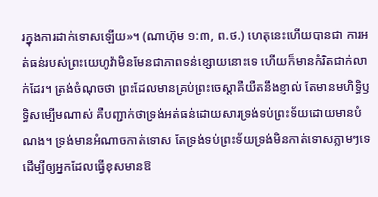រក្នុងការដាក់ទោសឡើយ»។ (ណាហ៊ុម ១:៣, ព.ថ.) ហេតុនេះហើយបានជា ការអត់ធន់របស់ព្រះយេហូវ៉ាមិនមែនជាភាពទន់ខ្សោយនោះទេ ហើយក៏មានកំរិតជាក់លាក់ដែរ។ ត្រង់ចំណុចថា ព្រះដែលមានគ្រប់ព្រះចេស្ដាគឺយឺតនឹងខ្ញាល់ តែមានមហិទ្ធិឫទ្ធិសម្បើមណាស់ គឺបញ្ជាក់ថាទ្រង់អត់ធន់ដោយសារទ្រង់ទប់ព្រះទ័យដោយមានបំណង។ ទ្រង់មានអំណាចកាត់ទោស តែទ្រង់ទប់ព្រះទ័យទ្រង់មិនកាត់ទោសភ្លាមៗទេ ដើម្បីឲ្យអ្នកដែលធ្វើខុសមានឱ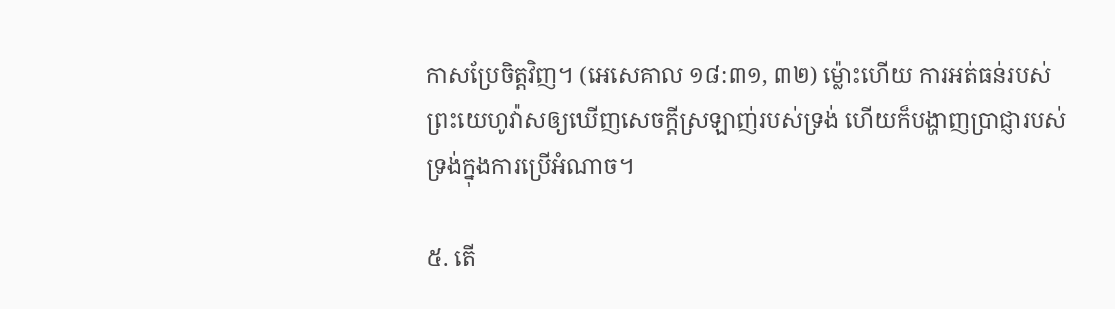កាសប្រែចិត្តវិញ។ (អេសេគាល ១៨:៣១, ៣២) ម្ល៉ោះហើយ ការអត់ធន់របស់ព្រះយេហូវ៉ាសឲ្យឃើញសេចក្ដីស្រឡាញ់របស់ទ្រង់ ហើយក៏បង្ហាញប្រាជ្ញារបស់ទ្រង់ក្នុងការប្រើអំណាច។

៥. តើ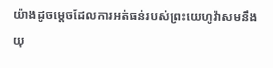យ៉ាងដូចម្ដេចដែលការអត់ធន់របស់ព្រះយេហូវ៉ាសមនឹងយុ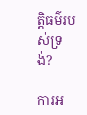ត្ដិធម៌របស់ទ្រង់?

ការអ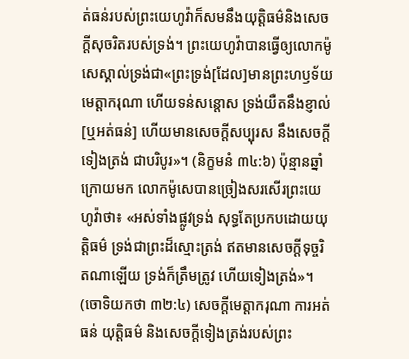ត់ធន់របស់ព្រះយេហូវ៉ាក៏សមនឹងយុត្ដិធម៌និងសេចក្ដីសុចរិតរបស់ទ្រង់។ ព្រះយេហូវ៉ាបានធ្វើឲ្យលោកម៉ូសេស្គាល់ទ្រង់ជា«ព្រះទ្រង់[ដែល]មានព្រះហឫទ័យមេត្ដាករុណា ហើយទន់សន្ដោស ទ្រង់យឺតនឹងខ្ញាល់[ឬអត់ធន់] ហើយមានសេចក្ដីសប្បុរស នឹងសេចក្ដីទៀងត្រង់ ជាបរិបូរ»។ (និក្ខមនំ ៣៤:៦) ប៉ុន្មានឆ្នាំក្រោយមក លោកម៉ូសេបានច្រៀងសរសើរព្រះយេហូវ៉ាថា៖ «អស់ទាំងផ្លូវទ្រង់ សុទ្ធតែប្រកបដោយយុត្ដិធម៌ ទ្រង់ជាព្រះដ៏ស្មោះត្រង់ ឥតមានសេចក្ដីទុច្ចរិតណាឡើយ ទ្រង់ក៏ត្រឹមត្រូវ ហើយទៀងត្រង់»។ (ចោទិយកថា ៣២:៤) សេចក្ដីមេត្ដាករុណា ការអត់ធន់ យុត្ដិធម៌ និងសេចក្ដីទៀងត្រង់របស់ព្រះ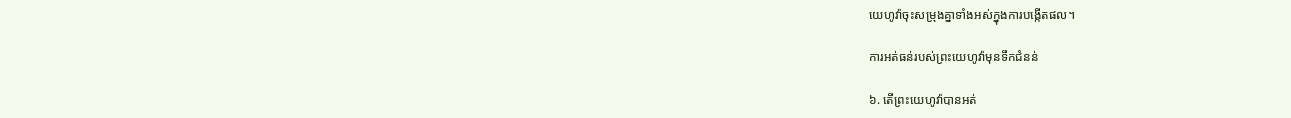យេហូវ៉ាចុះសម្រុងគ្នាទាំងអស់ក្នុងការបង្កើតផល។

ការអត់ធន់របស់ព្រះយេហូវ៉ាមុនទឹកជំនន់

៦. តើព្រះយេហូវ៉ាបានអត់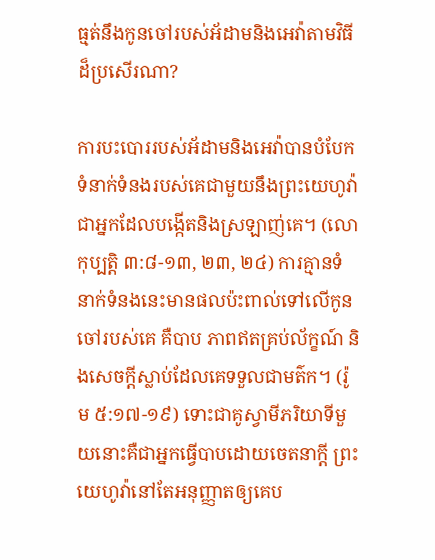ធ្មត់នឹងកូនចៅរបស់អ័ដាមនិងអេវ៉ាតាមវិធីដ៏ប្រសើរណា?

ការបះបោររបស់អ័ដាមនិងអេវ៉ាបានបំបែកទំនាក់ទំនងរបស់គេជាមួយនឹងព្រះយេហូវ៉ាជាអ្នកដែលបង្កើតនិងស្រឡាញ់គេ។ (លោកុប្បត្តិ ៣:៨-១៣, ២៣, ២៤) ការគ្មានទំនាក់ទំនងនេះមានផលប៉ះពាល់ទៅលើកូនចៅរបស់គេ គឺបាប ភាពឥតគ្រប់ល័ក្ខណ៍ និងសេចក្ដីស្លាប់ដែលគេទទួលជាមត៌ក។ (រ៉ូម ៥:១៧-១៩) ទោះជាគូស្វាមីភរិយាទីមួយនោះគឺជាអ្នកធ្វើបាបដោយចេតនាក្ដី ព្រះយេហូវ៉ានៅតែអនុញ្ញាតឲ្យគេប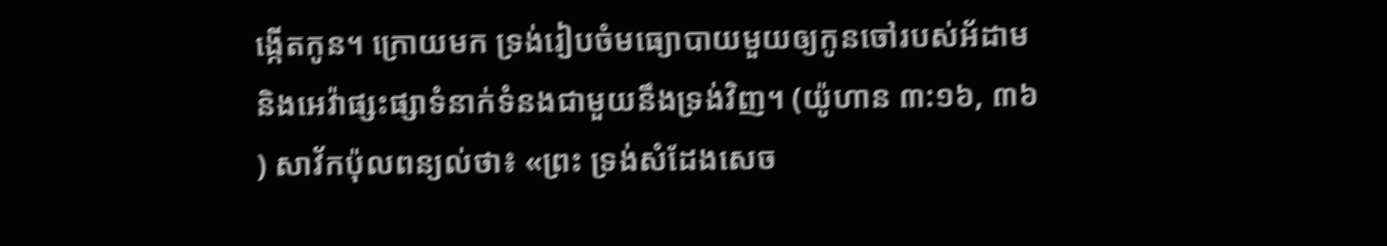ង្កើតកូន។ ក្រោយមក ទ្រង់រៀបចំមធ្យោបាយមួយឲ្យកូនចៅរបស់អ័ដាមនិងអេវ៉ាផ្សះផ្សាទំនាក់ទំនងជាមួយនឹងទ្រង់វិញ។ (យ៉ូហាន ៣:១៦, ៣៦) សាវ័កប៉ុលពន្យល់ថា៖ «ព្រះ ទ្រង់សំដែងសេច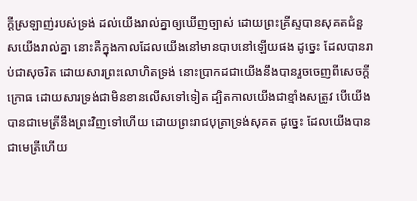ក្ដីស្រឡាញ់របស់ទ្រង់ ដល់យើងរាល់គ្នាឲ្យឃើញច្បាស់ ដោយព្រះគ្រីស្ទបានសុគតជំនួសយើងរាល់គ្នា នោះគឺក្នុងកាលដែលយើងនៅមានបាបនៅឡើយផង ដូច្នេះ ដែលបានរាប់ជាសុចរិត ដោយសារព្រះលោហិតទ្រង់ នោះប្រាកដជាយើងនឹងបានរួចចេញពីសេចក្ដីក្រោធ ដោយសារទ្រង់ជាមិនខានលើសទៅទៀត ដ្បិតកាលយើងជាខ្មាំងសត្រូវ បើយើងបានជាមេត្រីនឹងព្រះវិញទៅហើយ ដោយព្រះរាជបុត្រាទ្រង់សុគត ដូច្នេះ ដែលយើងបានជាមេត្រីហើយ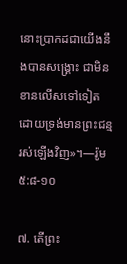នោះប្រាកដជាយើងនឹងបានសង្គ្រោះ ជាមិនខានលើសទៅទៀត ដោយទ្រង់មានព្រះជន្មរស់ឡើងវិញ»។—រ៉ូម ៥:៨-១០

៧. តើព្រះ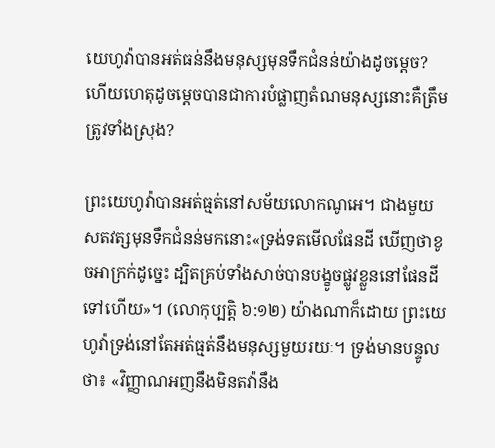យេហូវ៉ាបានអត់ធន់នឹងមនុស្សមុនទឹកជំនន់យ៉ាងដូចម្ដេច? ហើយហេតុដូចម្ដេចបានជាការបំផ្លាញតំណមនុស្សនោះគឺត្រឹមត្រូវទាំងស្រុង?

ព្រះយេហូវ៉ាបានអត់ធ្មត់នៅសម័យលោកណូអេ។ ជាងមួយសតវត្សមុនទឹកជំនន់មកនោះ«ទ្រង់ទតមើលផែនដី ឃើញថាខូចអាក្រក់ដូច្នេះ ដ្បិតគ្រប់ទាំងសាច់បានបង្ខូចផ្លូវខ្លួននៅផែនដីទៅហើយ»។ (លោកុប្បត្តិ ៦:១២) យ៉ាងណាក៏ដោយ ព្រះយេហូវ៉ាទ្រង់នៅតែអត់ធ្មត់នឹងមនុស្សមួយរយៈ។ ទ្រង់មានបន្ទូលថា៖ «វិញ្ញាណអញនឹងមិនតវ៉ានឹង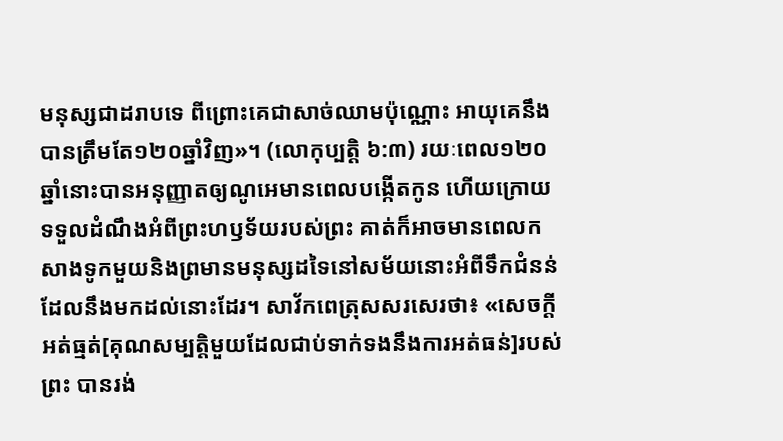មនុស្សជាដរាបទេ ពីព្រោះគេជាសាច់ឈាមប៉ុណ្ណោះ អាយុគេនឹងបានត្រឹមតែ១២០ឆ្នាំវិញ»។ (លោកុប្បត្តិ ៦:៣) រយៈពេល១២០ឆ្នាំនោះបានអនុញ្ញាតឲ្យណូអេមានពេលបង្កើតកូន ហើយក្រោយទទួលដំណឹងអំពីព្រះហឫទ័យរបស់ព្រះ គាត់ក៏អាចមានពេលកសាងទូកមួយនិងព្រមានមនុស្សដទៃនៅសម័យនោះអំពីទឹកជំនន់ដែលនឹងមកដល់នោះដែរ។ សាវ័កពេត្រុសសរសេរថា៖ «សេចក្ដីអត់ធ្មត់[គុណសម្បត្ដិមួយដែលជាប់ទាក់ទងនឹងការអត់ធន់]របស់ព្រះ បានរង់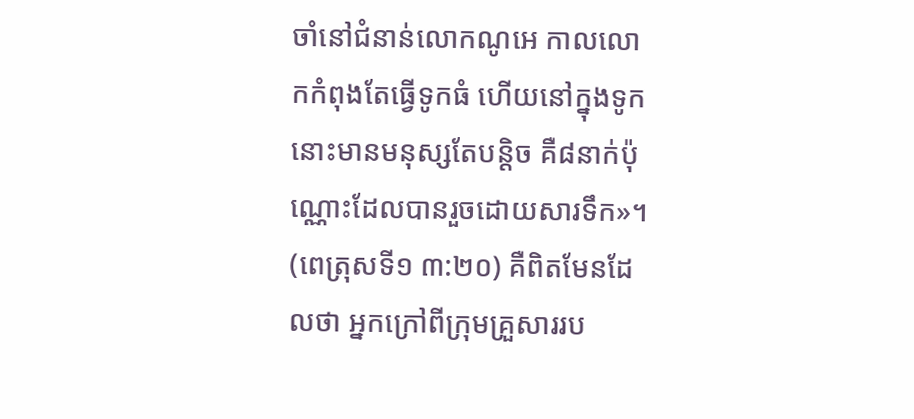ចាំនៅជំនាន់លោកណូអេ កាលលោកកំពុងតែធ្វើទូកធំ ហើយនៅក្នុងទូកនោះមានមនុស្សតែបន្ដិច គឺ៨នាក់ប៉ុណ្ណោះដែលបានរួចដោយសារទឹក»។ (ពេត្រុសទី១ ៣:២០) គឺពិតមែនដែលថា អ្នកក្រៅពីក្រុមគ្រួសាររប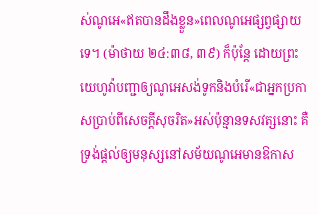ស់ណូអេ«ឥតបានដឹងខ្លួន»ពេលណូអេផ្សព្វផ្សាយទេ។ (ម៉ាថាយ ២៤:៣៨, ៣៩) ក៏ប៉ុន្តែ ដោយព្រះយេហូវ៉ាបញ្ជាឲ្យណូអេសង់ទូកនិងបំរើ«ជាអ្នកប្រកាសប្រាប់ពីសេចក្ដីសុចរិត»អស់ប៉ុន្មានទសវត្សនោះ គឺទ្រង់ផ្ដល់ឲ្យមនុស្សនៅសម័យណូអេមានឱកាស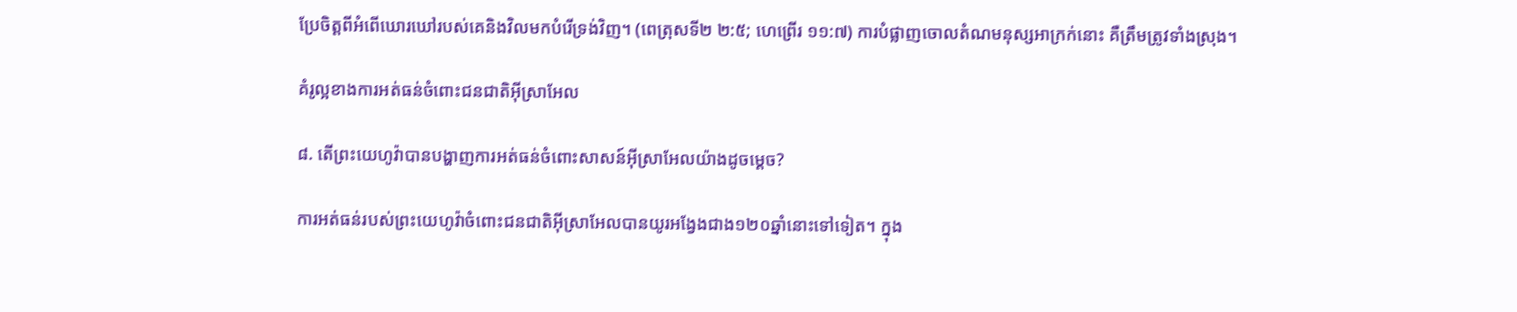ប្រែចិត្តពីអំពើឃោរឃៅរបស់គេនិងវិលមកបំរើទ្រង់វិញ។ (ពេត្រុសទី២ ២:៥; ហេព្រើរ ១១:៧) ការបំផ្លាញចោលតំណមនុស្សអាក្រក់នោះ គឺត្រឹមត្រូវទាំងស្រុង។

គំរូល្អខាងការអត់ធន់ចំពោះជនជាតិអ៊ីស្រាអែល

៨. តើព្រះយេហូវ៉ាបានបង្ហាញការអត់ធន់ចំពោះសាសន៍អ៊ីស្រាអែលយ៉ាងដូចម្ដេច?

ការអត់ធន់របស់ព្រះយេហូវ៉ាចំពោះជនជាតិអ៊ីស្រាអែលបានយូរអង្វែងជាង១២០ឆ្នាំនោះទៅទៀត។ ក្នុង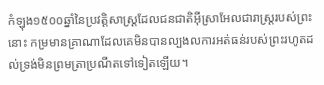កំឡុង១៥០០ឆ្នាំនៃប្រវត្ដិសាស្ត្រដែលជនជាតិអ៊ីស្រាអែលជារាស្ត្ររបស់ព្រះនោះ កម្រមានគ្រាណាដែលគេមិនបានល្បងលការអត់ធន់របស់ព្រះរហូតដល់ទ្រង់មិនព្រមត្រាប្រណីតទៅទៀតឡើយ។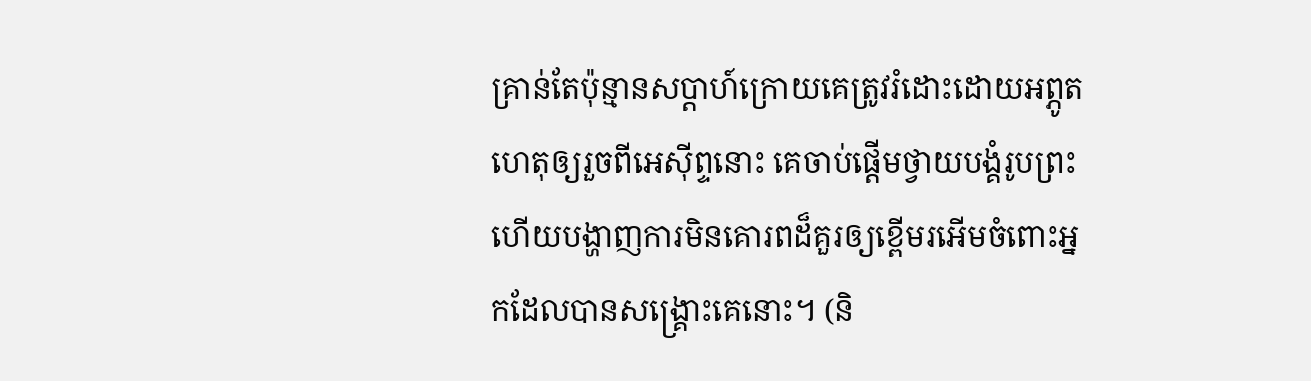គ្រាន់តែប៉ុន្មានសប្ដាហ៍ក្រោយគេត្រូវរំដោះដោយអព្ភូតហេតុឲ្យរួចពីអេស៊ីព្ទនោះ គេចាប់ផ្ដើមថ្វាយបង្គំរូបព្រះ ហើយបង្ហាញការមិនគោរពដ៏គួរឲ្យខ្ពើមរអើមចំពោះអ្នកដែលបានសង្គ្រោះគេនោះ។ (និ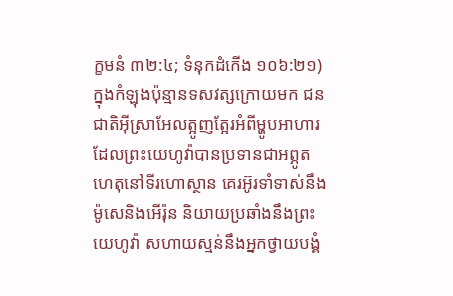ក្ខមនំ ៣២:៤; ទំនុកដំកើង ១០៦:២១) ក្នុងកំឡុងប៉ុន្មានទសវត្សក្រោយមក ជនជាតិអ៊ីស្រាអែលត្អូញត្អែរអំពីម្ហូបអាហារដែលព្រះយេហូវ៉ាបានប្រទានជាអព្ភូតហេតុនៅទីរហោស្ថាន គេរអ៊ូរទាំទាស់នឹងម៉ូសេនិងអើរ៉ុន និយាយប្រឆាំងនឹងព្រះយេហូវ៉ា សហាយស្មន់នឹងអ្នកថ្វាយបង្គំ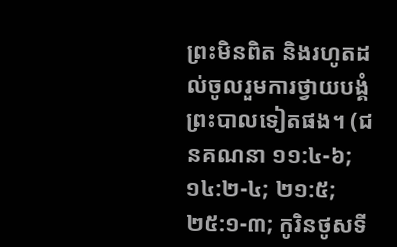ព្រះមិនពិត និងរហូតដល់ចូលរួមការថ្វាយបង្គំព្រះបាលទៀតផង។ (ជនគណនា ១១:៤-៦; ១៤:២-៤; ២១:៥; ២៥:១-៣; កូរិនថូសទី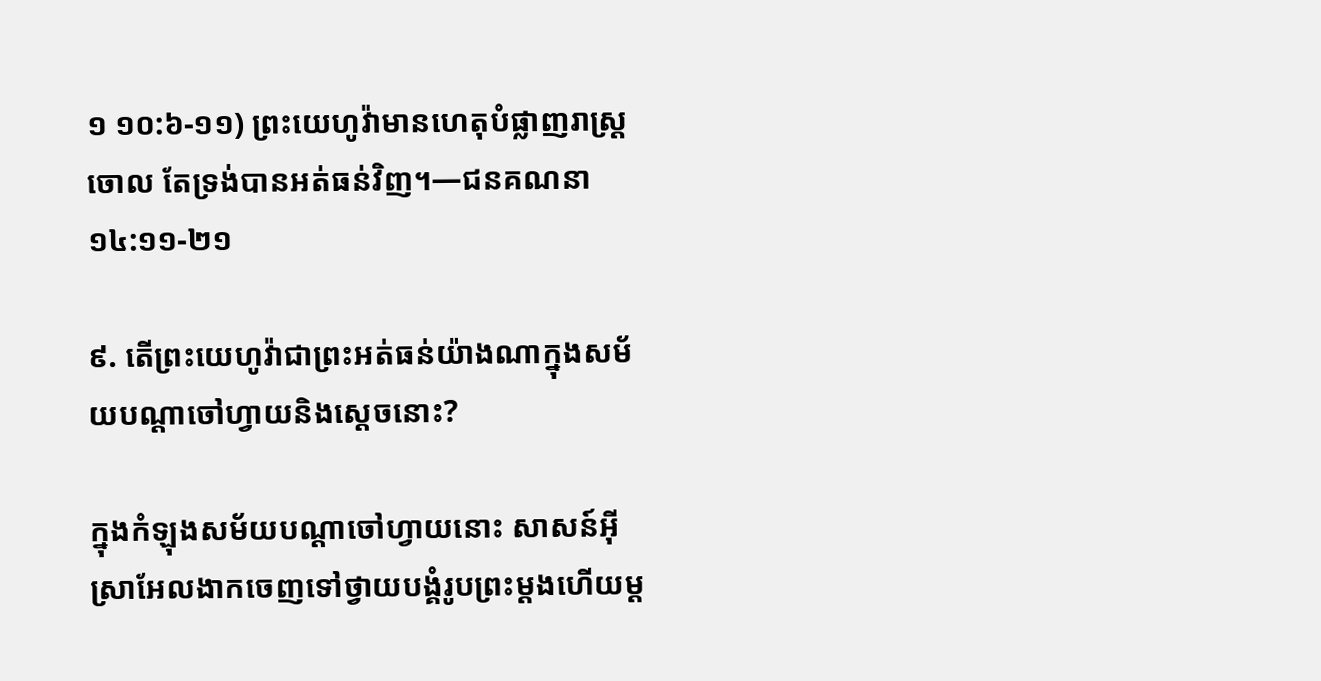១ ១០:៦-១១) ព្រះយេហូវ៉ាមានហេតុបំផ្លាញរាស្ត្រចោល តែទ្រង់បានអត់ធន់វិញ។—ជនគណនា ១៤:១១-២១

៩. តើព្រះយេហូវ៉ាជាព្រះអត់ធន់យ៉ាងណាក្នុងសម័យបណ្ដាចៅហ្វាយនិងស្តេចនោះ?

ក្នុងកំឡុងសម័យបណ្ដាចៅហ្វាយនោះ សាសន៍អ៊ីស្រាអែលងាកចេញទៅថ្វាយបង្គំរូបព្រះម្ដងហើយម្ដ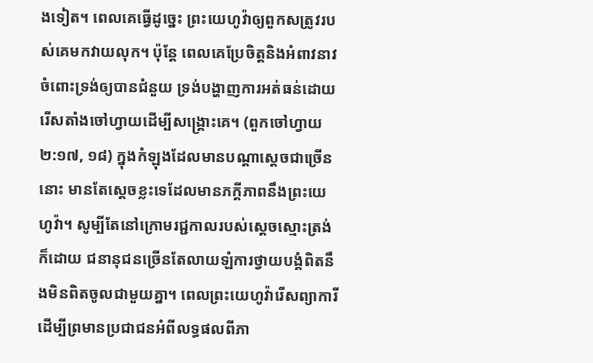ងទៀត។ ពេលគេធ្វើដូច្នេះ ព្រះយេហូវ៉ាឲ្យពួកសត្រូវរបស់គេមកវាយលុក។ ប៉ុន្តែ ពេលគេប្រែចិត្តនិងអំពាវនាវចំពោះទ្រង់ឲ្យបានជំនួយ ទ្រង់បង្ហាញការអត់ធន់ដោយរើសតាំងចៅហ្វាយដើម្បីសង្គ្រោះគេ។ (ពួកចៅហ្វាយ ២:១៧, ១៨) ក្នុងកំឡុងដែលមានបណ្ដាស្តេចជាច្រើននោះ មានតែស្តេចខ្លះទេដែលមានភក្ដីភាពនឹងព្រះយេហូវ៉ា។ សូម្បីតែនៅក្រោមរជ្ជកាលរបស់ស្តេចស្មោះត្រង់ក៏ដោយ ជនានុជនច្រើនតែលាយឡំការថ្វាយបង្គំពិតនឹងមិនពិតចូលជាមួយគ្នា។ ពេលព្រះយេហូវ៉ារើសព្យាការីដើម្បីព្រមានប្រជាជនអំពីលទ្ធផលពីភា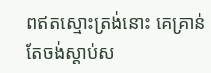ពឥតស្មោះត្រង់នោះ គេគ្រាន់តែចង់ស្ដាប់ស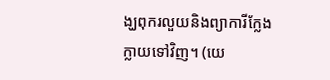ង្ឃពុករលួយនិងព្យាការីក្លែងក្លាយទៅវិញ។ (យេ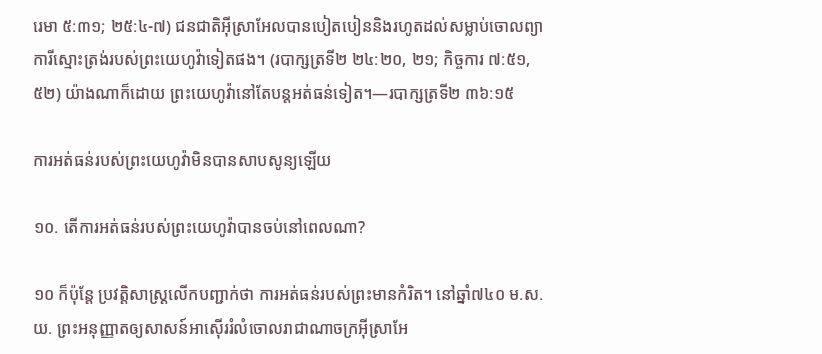រេមា ៥:៣១; ២៥:៤-៧) ជនជាតិអ៊ីស្រាអែលបានបៀតបៀននិងរហូតដល់សម្លាប់ចោលព្យាការីស្មោះត្រង់របស់ព្រះយេហូវ៉ាទៀតផង។ (របាក្សត្រទី២ ២៤:២០, ២១; កិច្ចការ ៧:៥១, ៥២) យ៉ាងណាក៏ដោយ ព្រះយេហូវ៉ានៅតែបន្តអត់ធន់ទៀត។—របាក្សត្រទី២ ៣៦:១៥

ការអត់ធន់របស់ព្រះយេហូវ៉ាមិនបានសាបសូន្យឡើយ

១០. តើការអត់ធន់របស់ព្រះយេហូវ៉ាបានចប់នៅពេលណា?

១០ ក៏ប៉ុន្តែ ប្រវត្ដិសាស្ត្រលើកបញ្ជាក់ថា ការអត់ធន់របស់ព្រះមានកំរិត។ នៅឆ្នាំ៧៤០ ម.ស.យ. ព្រះអនុញ្ញាតឲ្យសាសន៍អាស៊ើររំលំចោលរាជាណាចក្រអ៊ីស្រាអែ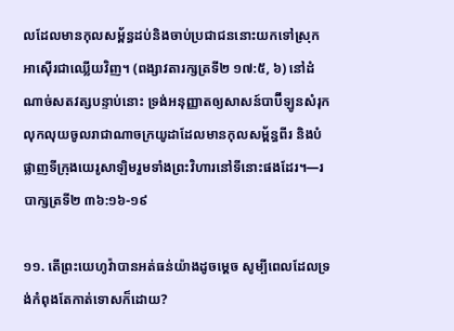លដែលមានកុលសម្ព័ន្ធដប់និងចាប់ប្រជាជននោះយកទៅស្រុកអាស៊ើរជាឈ្លើយវិញ។ (ពង្សាវតារក្សត្រទី២ ១៧:៥, ៦) នៅដំណាច់សតវត្សបន្ទាប់នោះ ទ្រង់អនុញ្ញាតឲ្យសាសន៍បាប៊ីឡូនសំរុកលុកលុយចូលរាជាណាចក្រយូដាដែលមានកុលសម្ព័ន្ធពីរ និងបំផ្លាញទីក្រុងយេរូសាឡិមរួមទាំងព្រះវិហារនៅទីនោះផងដែរ។—របាក្សត្រទី២ ៣៦:១៦-១៩

១១. តើព្រះយេហូវ៉ាបានអត់ធន់យ៉ាងដូចម្ដេច សូម្បីពេលដែលទ្រង់កំពុងតែកាត់ទោសក៏ដោយ?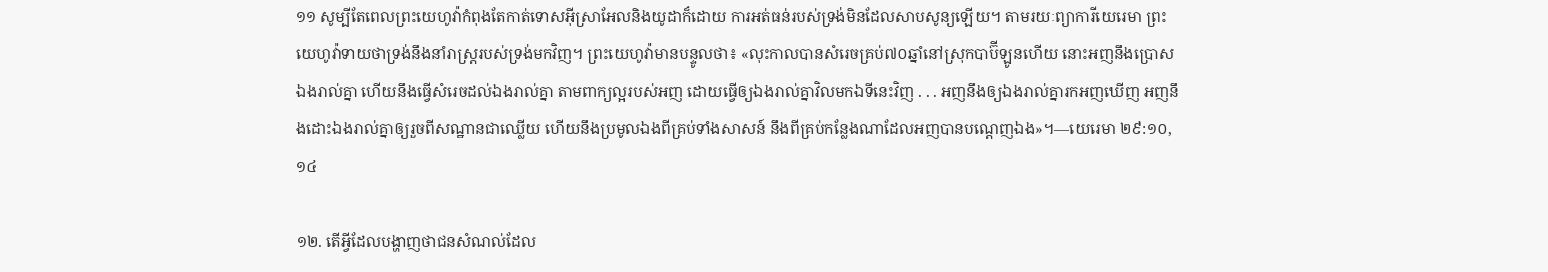១១ សូម្បីតែពេលព្រះយេហូវ៉ាកំពុងតែកាត់ទោសអ៊ីស្រាអែលនិងយូដាក៏ដោយ ការអត់ធន់របស់ទ្រង់មិនដែលសាបសូន្យឡើយ។ តាមរយៈព្យាការីយេរេមា ព្រះយេហូវ៉ាទាយថាទ្រង់នឹងនាំរាស្ត្ររបស់ទ្រង់មកវិញ។ ព្រះយេហូវ៉ាមានបន្ទូលថា៖ «លុះកាលបានសំរេចគ្រប់៧០ឆ្នាំនៅស្រុកបាប៊ីឡូនហើយ នោះអញនឹងប្រោសឯងរាល់គ្នា ហើយនឹងធ្វើសំរេចដល់ឯងរាល់គ្នា តាមពាក្យល្អរបស់អញ ដោយធ្វើឲ្យឯងរាល់គ្នាវិលមកឯទីនេះវិញ . . . អញនឹងឲ្យឯងរាល់គ្នារកអញឃើញ អញនឹងដោះឯងរាល់គ្នាឲ្យរួចពីសណ្ឋានជាឈ្លើយ ហើយនឹងប្រមូលឯងពីគ្រប់ទាំងសាសន៍ នឹងពីគ្រប់កន្លែងណាដែលអញបានបណ្ដេញឯង»។—យេរេមា ២៩:១០, ១៤

១២. តើអ្វីដែលបង្ហាញថាជនសំណល់ដែល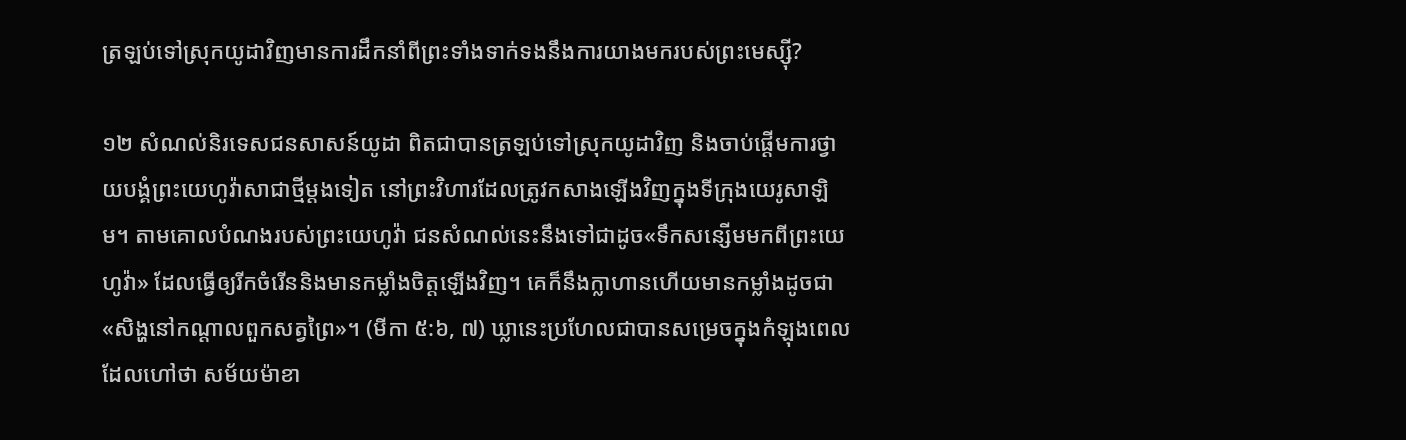ត្រឡប់ទៅស្រុកយូដាវិញមានការដឹកនាំពីព្រះទាំងទាក់ទងនឹងការយាងមករបស់ព្រះមេស្ស៊ី?

១២ សំណល់និរទេសជនសាសន៍យូដា ពិតជាបានត្រឡប់ទៅស្រុកយូដាវិញ និងចាប់ផ្ដើមការថ្វាយបង្គំព្រះយេហូវ៉ាសាជាថ្មីម្ដងទៀត នៅព្រះវិហារដែលត្រូវកសាងឡើងវិញក្នុងទីក្រុងយេរូសាឡិម។ តាមគោលបំណងរបស់ព្រះយេហូវ៉ា ជនសំណល់នេះនឹងទៅជាដូច«ទឹកសន្សើមមកពីព្រះយេហូវ៉ា» ដែលធ្វើឲ្យរីកចំរើននិងមានកម្លាំងចិត្តឡើងវិញ។ គេក៏នឹងក្លាហានហើយមានកម្លាំងដូចជា«សិង្ហនៅកណ្ដាលពួកសត្វព្រៃ»។ (មីកា ៥:៦, ៧) ឃ្លានេះប្រហែលជាបានសម្រេចក្នុងកំឡុងពេលដែលហៅថា សម័យម៉ាខា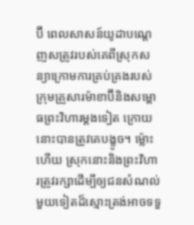ប៊ី ពេលសាសន៍យូដាបណ្ដេញសត្រូវរបស់គេពីស្រុកសន្យាក្រោមការគ្រប់គ្រងរបស់ក្រុមគ្រួសារម៉ាខាប៊ីនិងសម្ពោធព្រះវិហារម្ដងទៀត ក្រោយនោះបានត្រូវគេបង្ខូច។ ម្ល៉ោះហើយ ស្រុកនោះនិងព្រះវិហារត្រូវរក្សាដើម្បីឲ្យជនសំណល់មួយទៀតដ៏ស្មោះត្រង់អាចទទួ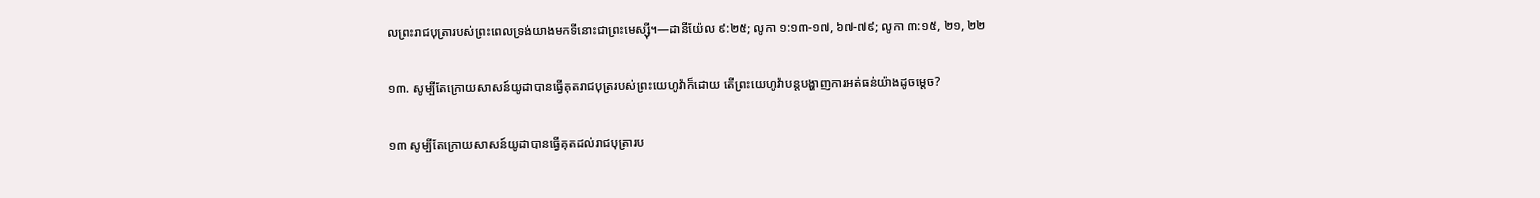លព្រះរាជបុត្រារបស់ព្រះពេលទ្រង់យាងមកទីនោះជាព្រះមេស្ស៊ី។—ដានីយ៉ែល ៩:២៥; លូកា ១:១៣-១៧, ៦៧-៧៩; លូកា ៣:១៥, ២១, ២២

១៣. សូម្បីតែក្រោយសាសន៍យូដាបានធ្វើគុតរាជបុត្ររបស់ព្រះយេហូវ៉ាក៏ដោយ តើព្រះយេហូវ៉ាបន្តបង្ហាញការអត់ធន់យ៉ាងដូចម្ដេច?

១៣ សូម្បីតែក្រោយសាសន៍យូដាបានធ្វើគុតដល់រាជបុត្រារប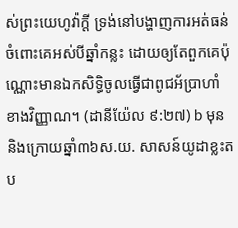ស់ព្រះយេហូវ៉ាក្ដី ទ្រង់នៅបង្ហាញការអត់ធន់ចំពោះគេអស់បីឆ្នាំកន្លះ ដោយឲ្យតែពួកគេប៉ុណ្ណោះមានឯកសិទ្ធិចូលធ្វើជាពូជអ័ប្រាហាំខាងវិញ្ញាណ។ (ដានីយ៉ែល ៩:២៧) b មុននិងក្រោយឆ្នាំ៣៦ស.យ. សាសន៍យូដាខ្លះតប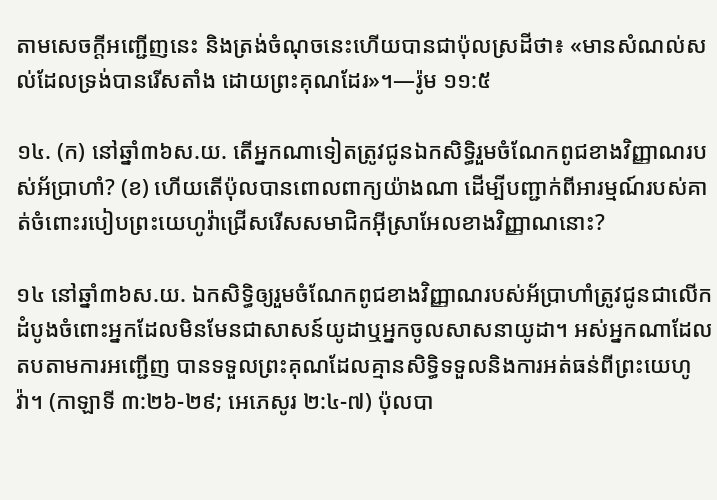តាមសេចក្ដីអញ្ជើញនេះ និងត្រង់ចំណុចនេះហើយបានជាប៉ុលស្រដីថា៖ «មានសំណល់សល់ដែលទ្រង់បានរើសតាំង ដោយព្រះគុណដែរ»។—រ៉ូម ១១:៥

១៤. (ក) នៅឆ្នាំ៣៦ស.យ. តើអ្នកណាទៀតត្រូវជូនឯកសិទ្ធិរួមចំណែកពូជខាងវិញ្ញាណរបស់អ័ប្រាហាំ? (ខ) ហើយតើប៉ុលបានពោលពាក្យយ៉ាងណា ដើម្បីបញ្ជាក់ពីអារម្មណ៍របស់គាត់ចំពោះរបៀបព្រះយេហូវ៉ាជ្រើសរើសសមាជិកអ៊ីស្រាអែលខាងវិញ្ញាណនោះ?

១៤ នៅឆ្នាំ៣៦ស.យ. ឯកសិទ្ធិឲ្យរួមចំណែកពូជខាងវិញ្ញាណរបស់អ័ប្រាហាំត្រូវជូនជាលើកដំបូងចំពោះអ្នកដែលមិនមែនជាសាសន៍យូដាឬអ្នកចូលសាសនាយូដា។ អស់អ្នកណាដែលតបតាមការអញ្ជើញ បានទទួលព្រះគុណដែលគ្មានសិទ្ធិទទួលនិងការអត់ធន់ពីព្រះយេហូវ៉ា។ (កាឡាទី ៣:២៦-២៩; អេភេសូរ ២:៤-៧) ប៉ុលបា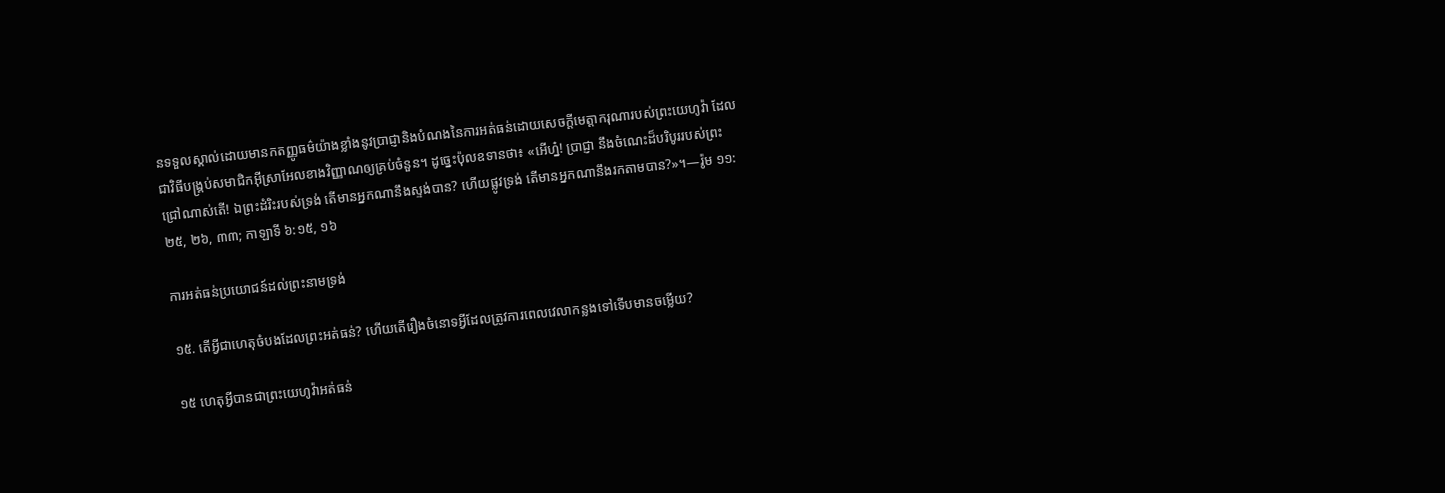នទទួលស្គាល់ដោយមានកតញ្ញូធម៌យ៉ាងខ្លាំងនូវប្រាជ្ញានិងបំណងនៃការអត់ធន់ដោយសេចក្ដីមេត្ដាករុណារបស់ព្រះយេហូវ៉ា ដែលជាវិធីបង្គ្រប់សមាជិកអ៊ីស្រាអែលខាងវិញ្ញាណឲ្យគ្រប់ចំនួន។ ដូច្នេះប៉ុលឧទានថា៖ «អើហ្ន៎! ប្រាជ្ញា នឹងចំណេះដ៏បរិបូររបស់ព្រះជ្រៅណាស់តើ! ឯព្រះដំរិះរបស់ទ្រង់ តើមានអ្នកណានឹងស្ទង់បាន? ហើយផ្លូវទ្រង់ តើមានអ្នកណានឹងរកតាមបាន?»។—រ៉ូម ១១:២៥, ២៦, ៣៣; កាឡាទី ៦:១៥, ១៦

ការអត់ធន់ប្រយោជន៍ដល់ព្រះនាមទ្រង់

១៥. តើអ្វីជាហេតុចំបងដែលព្រះអត់ធន់? ហើយតើរឿងចំនោទអ្វីដែលត្រូវការពេលវេលាកន្លងទៅទើបមានចម្លើយ?

១៥ ហេតុអ្វីបានជាព្រះយេហូវ៉ាអត់ធន់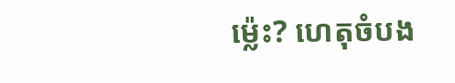ម្ល៉េះ? ហេតុចំបង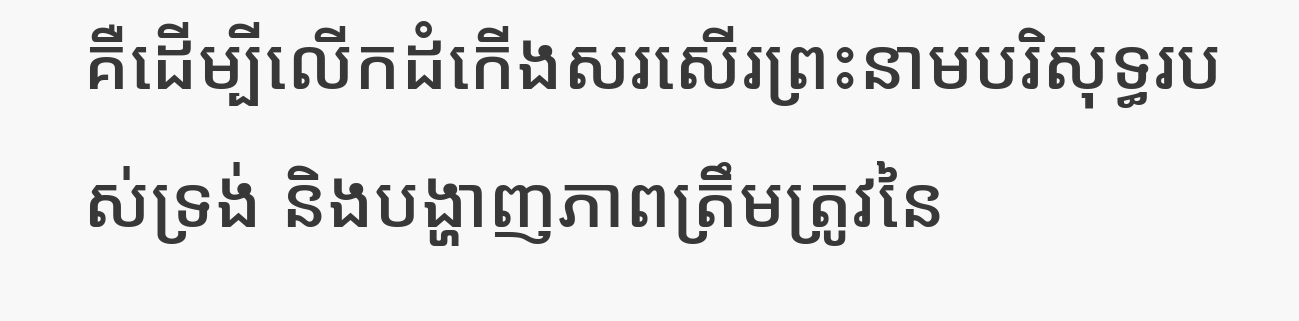គឺដើម្បីលើកដំកើងសរសើរព្រះនាមបរិសុទ្ធរបស់ទ្រង់ និងបង្ហាញភាពត្រឹមត្រូវនៃ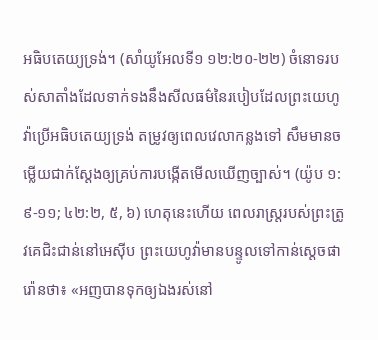អធិបតេយ្យទ្រង់។ (សាំយូអែលទី១ ១២:២០-២២) ចំនោទរបស់សាតាំងដែលទាក់ទងនឹងសីលធម៌នៃរបៀបដែលព្រះយេហូវ៉ាប្រើអធិបតេយ្យទ្រង់ តម្រូវឲ្យពេលវេលាកន្លងទៅ សឹមមានចម្លើយជាក់ស្តែងឲ្យគ្រប់ការបង្កើតមើលឃើញច្បាស់។ (យ៉ូប ១:៩-១១; ៤២:២, ៥, ៦) ហេតុនេះហើយ ពេលរាស្ត្ររបស់ព្រះត្រូវគេជិះជាន់នៅអេស៊ីប ព្រះយេហូវ៉ាមានបន្ទូលទៅកាន់ស្តេចផារ៉ោនថា៖ «អញបានទុកឲ្យឯងរស់នៅ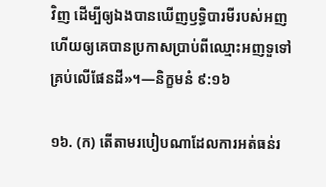វិញ ដើម្បីឲ្យឯងបានឃើញឫទ្ធិបារមីរបស់អញ ហើយឲ្យគេបានប្រកាសប្រាប់ពីឈ្មោះអញទួទៅគ្រប់លើផែនដី»។—និក្ខមនំ ៩:១៦

១៦. (ក) តើតាមរបៀបណាដែលការអត់ធន់រ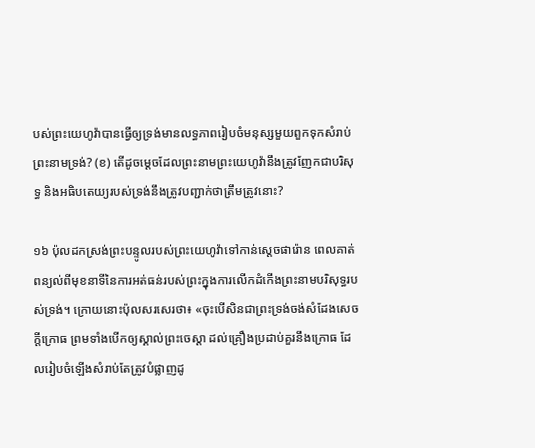បស់ព្រះយេហូវ៉ាបានធ្វើឲ្យទ្រង់មានលទ្ធភាពរៀបចំមនុស្សមួយពួកទុកសំរាប់ព្រះនាមទ្រង់? (ខ) តើដូចម្ដេចដែលព្រះនាមព្រះយេហូវ៉ានឹងត្រូវញែកជាបរិសុទ្ធ និងអធិបតេយ្យរបស់ទ្រង់នឹងត្រូវបញ្ជាក់ថាត្រឹមត្រូវនោះ?

១៦ ប៉ុលដកស្រង់ព្រះបន្ទូលរបស់ព្រះយេហូវ៉ាទៅកាន់ស្តេចផារ៉ោន ពេលគាត់ពន្យល់ពីមុខនាទីនៃការអត់ធន់របស់ព្រះក្នុងការលើកដំកើងព្រះនាមបរិសុទ្ធរបស់ទ្រង់។ ក្រោយនោះប៉ុលសរសេរថា៖ «ចុះបើសិនជាព្រះទ្រង់ចង់សំដែងសេចក្ដីក្រោធ ព្រមទាំងបើកឲ្យស្គាល់ព្រះចេស្ដា ដល់គ្រឿងប្រដាប់គួរនឹងក្រោធ ដែលរៀបចំឡើងសំរាប់តែត្រូវបំផ្លាញដូ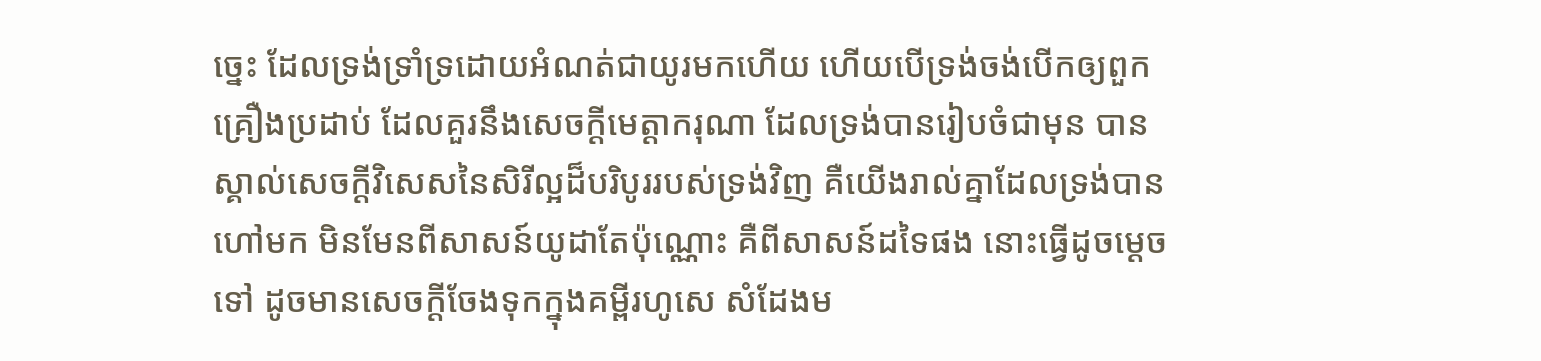ច្នេះ ដែលទ្រង់ទ្រាំទ្រដោយអំណត់ជាយូរមកហើយ ហើយបើទ្រង់ចង់បើកឲ្យពួកគ្រឿងប្រដាប់ ដែលគួរនឹងសេចក្ដីមេត្ដាករុណា ដែលទ្រង់បានរៀបចំជាមុន បានស្គាល់សេចក្ដីវិសេសនៃសិរីល្អដ៏បរិបូររបស់ទ្រង់វិញ គឺយើងរាល់គ្នាដែលទ្រង់បានហៅមក មិនមែនពីសាសន៍យូដាតែប៉ុណ្ណោះ គឺពីសាសន៍ដទៃផង នោះធ្វើដូចម្ដេចទៅ ដូចមានសេចក្ដីចែងទុកក្នុងគម្ពីរហូសេ សំដែងម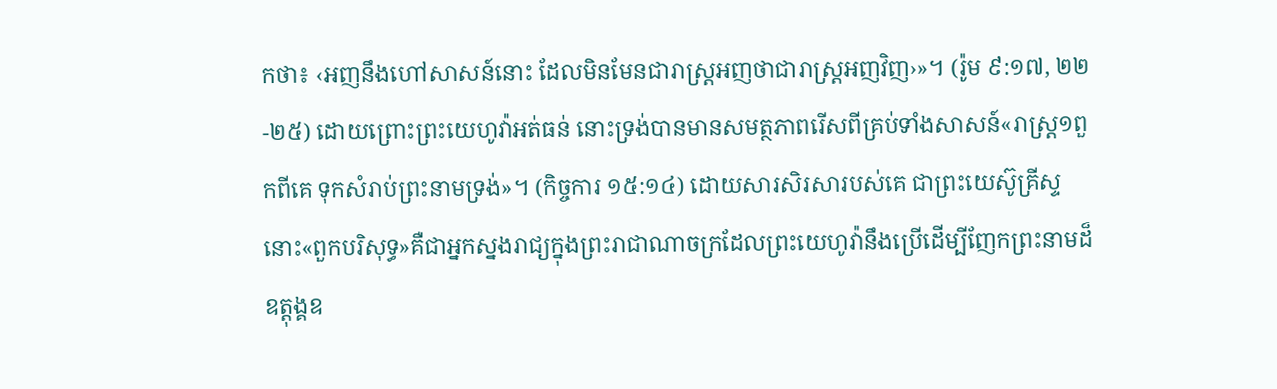កថា៖ ‹អញនឹងហៅសាសន៍នោះ ដែលមិនមែនជារាស្ត្រអញថាជារាស្ត្រអញវិញ›»។ (រ៉ូម ៩:១៧, ២២-២៥) ដោយព្រោះព្រះយេហូវ៉ាអត់ធន់ នោះទ្រង់បានមានសមត្ថភាពរើសពីគ្រប់ទាំងសាសន៍«រាស្ត្រ១ពួកពីគេ ទុកសំរាប់ព្រះនាមទ្រង់»។ (កិច្ចការ ១៥:១៤) ដោយសារសិរសារបស់គេ ជាព្រះយេស៊ូគ្រីស្ទ នោះ«ពួកបរិសុទ្ធ»គឺជាអ្នកស្នងរាជ្យក្នុងព្រះរាជាណាចក្រដែលព្រះយេហូវ៉ានឹងប្រើដើម្បីញែកព្រះនាមដ៏ឧត្តុង្គឧ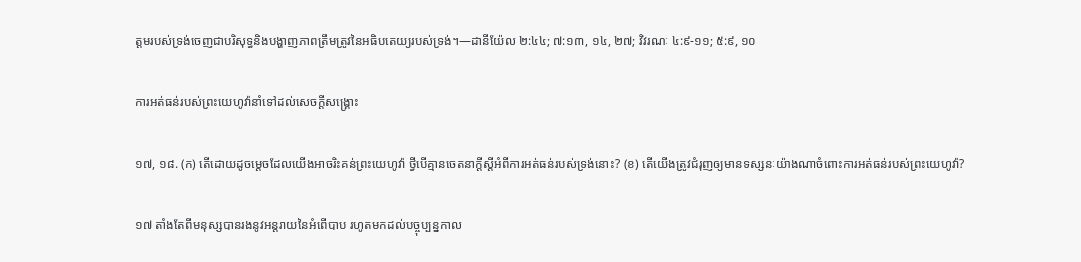ត្តមរបស់ទ្រង់ចេញជាបរិសុទ្ធនិងបង្ហាញភាពត្រឹមត្រូវនៃអធិបតេយ្យរបស់ទ្រង់។—ដានីយ៉ែល ២:៤៤; ៧:១៣, ១៤, ២៧; វិវរណៈ ៤:៩-១១; ៥:៩, ១០

ការអត់ធន់របស់ព្រះយេហូវ៉ានាំទៅដល់សេចក្ដីសង្គ្រោះ

១៧, ១៨. (ក) តើដោយដូចម្ដេចដែលយើងអាចរិះគន់ព្រះយេហូវ៉ា ថ្វីបើគ្មានចេតនាក្ដីស្តីអំពីការអត់ធន់របស់ទ្រង់នោះ? (ខ) តើយើងត្រូវជំរុញឲ្យមានទស្សនៈយ៉ាងណាចំពោះការអត់ធន់របស់ព្រះយេហូវ៉ា?

១៧ តាំងតែពីមនុស្សបានរងនូវអន្តរាយនៃអំពើបាប រហូតមកដល់បច្ចុប្បន្នកាល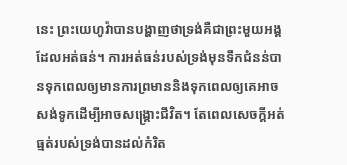នេះ ព្រះយេហូវ៉ាបានបង្ហាញថាទ្រង់គឺជាព្រះមួយអង្គដែលអត់ធន់។ ការអត់ធន់របស់ទ្រង់មុនទឹកជំនន់បានទុកពេលឲ្យមានការព្រមាននិងទុកពេលឲ្យគេអាចសង់ទូកដើម្បីអាចសង្គ្រោះជីវិត។ តែពេលសេចក្ដីអត់ធ្មត់របស់ទ្រង់បានដល់កំរិត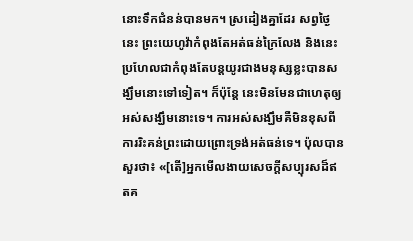នោះទឹកជំនន់បានមក។ ស្រដៀងគ្នាដែរ សព្វថ្ងៃនេះ ព្រះយេហូវ៉ាកំពុងតែអត់ធន់ក្រៃលែង និងនេះប្រហែលជាកំពុងតែបន្តយូរជាងមនុស្សខ្លះបានសង្ឃឹមនោះទៅទៀត។ ក៏ប៉ុន្តែ នេះមិនមែនជាហេតុឲ្យអស់សង្ឃឹមនោះទេ។ ការអស់សង្ឃឹមគឺមិនខុសពីការរិះគន់ព្រះដោយព្រោះទ្រង់អត់ធន់ទេ។ ប៉ុលបានសួរថា៖ «[តើ]អ្នកមើលងាយសេចក្ដីសប្បុរសដ៏ឥតគ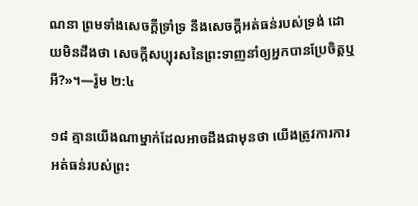ណនា ព្រមទាំងសេចក្ដីទ្រាំទ្រ នឹងសេចក្ដីអត់ធន់របស់ទ្រង់ ដោយមិនដឹងថា សេចក្ដីសប្បុរសនៃព្រះទាញនាំឲ្យអ្នកបានប្រែចិត្តឬអី?»។—រ៉ូម ២:៤

១៨ គ្មានយើងណាម្នាក់ដែលអាចដឹងជាមុនថា យើងត្រូវការការអត់ធន់របស់ព្រះ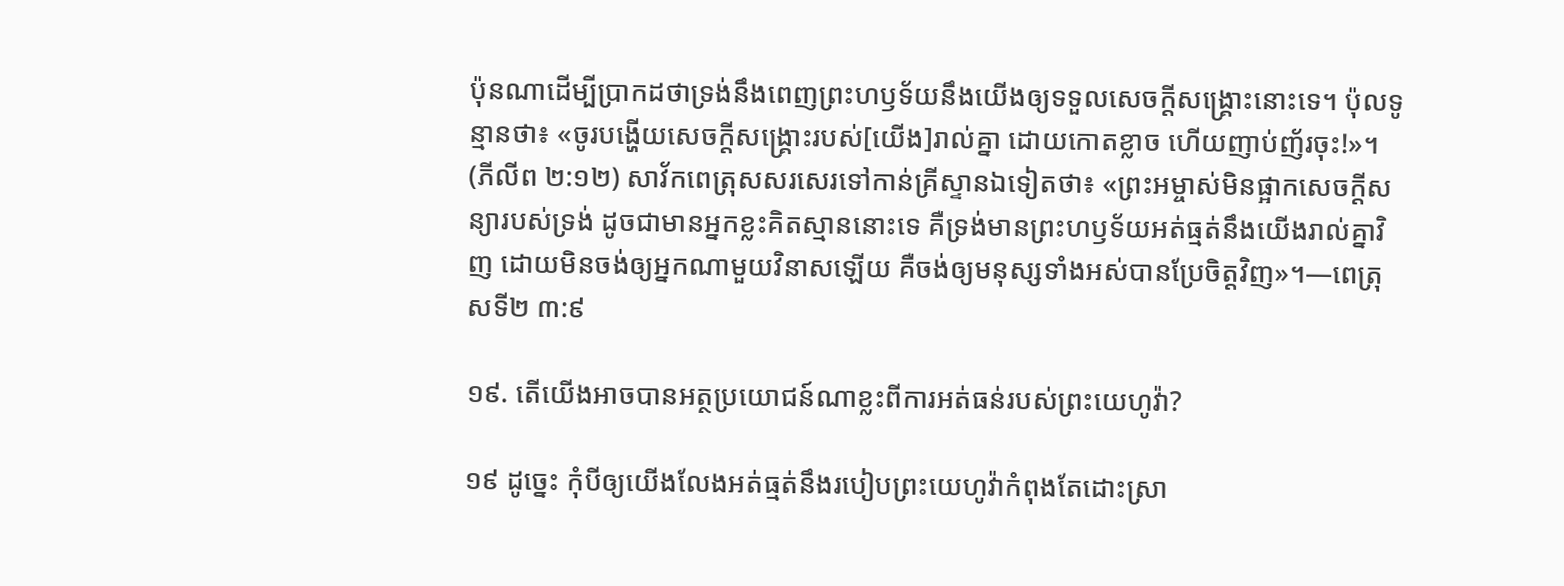ប៉ុនណាដើម្បីប្រាកដថាទ្រង់នឹងពេញព្រះហឫទ័យនឹងយើងឲ្យទទួលសេចក្ដីសង្គ្រោះនោះទេ។ ប៉ុលទូន្មានថា៖ «ចូរបង្ហើយសេចក្ដីសង្គ្រោះរបស់[យើង]រាល់គ្នា ដោយកោតខ្លាច ហើយញាប់ញ័រចុះ!»។ (ភីលីព ២:១២) សាវ័កពេត្រុសសរសេរទៅកាន់គ្រីស្ទានឯទៀតថា៖ «ព្រះអម្ចាស់មិនផ្អាកសេចក្ដីសន្យារបស់ទ្រង់ ដូចជាមានអ្នកខ្លះគិតស្មាននោះទេ គឺទ្រង់មានព្រះហឫទ័យអត់ធ្មត់នឹងយើងរាល់គ្នាវិញ ដោយមិនចង់ឲ្យអ្នកណាមួយវិនាសឡើយ គឺចង់ឲ្យមនុស្សទាំងអស់បានប្រែចិត្តវិញ»។—ពេត្រុសទី២ ៣:៩

១៩. តើយើងអាចបានអត្ថប្រយោជន៍ណាខ្លះពីការអត់ធន់របស់ព្រះយេហូវ៉ា?

១៩ ដូច្នេះ កុំបីឲ្យយើងលែងអត់ធ្មត់នឹងរបៀបព្រះយេហូវ៉ាកំពុងតែដោះស្រា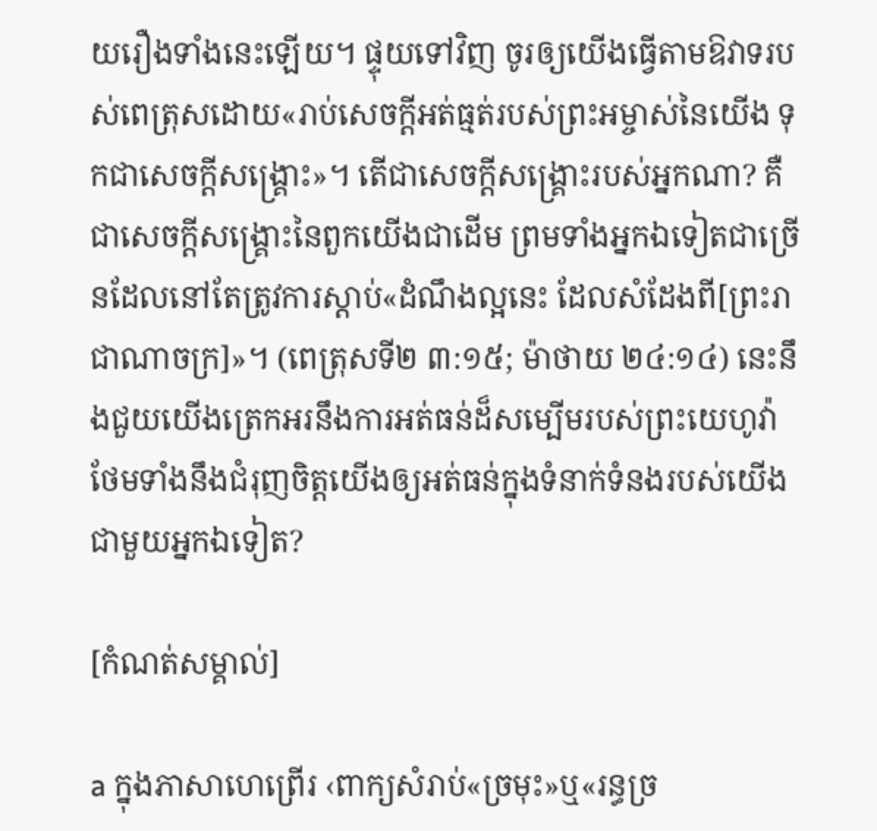យរឿងទាំងនេះឡើយ។ ផ្ទុយទៅវិញ ចូរឲ្យយើងធ្វើតាមឱវាទរបស់ពេត្រុសដោយ«រាប់សេចក្ដីអត់ធ្មត់របស់ព្រះអម្ចាស់នៃយើង ទុកជាសេចក្ដីសង្គ្រោះ»។ តើជាសេចក្ដីសង្គ្រោះរបស់អ្នកណា? គឺជាសេចក្ដីសង្គ្រោះនៃពួកយើងជាដើម ព្រមទាំងអ្នកឯទៀតជាច្រើនដែលនៅតែត្រូវការស្ដាប់«ដំណឹងល្អនេះ ដែលសំដែងពី[ព្រះរាជាណាចក្រ]»។ (ពេត្រុសទី២ ៣:១៥; ម៉ាថាយ ២៤:១៤) នេះនឹងជួយយើងត្រេកអរនឹងការអត់ធន់ដ៏សម្បើមរបស់ព្រះយេហូវ៉ា ថែមទាំងនឹងជំរុញចិត្តយើងឲ្យអត់ធន់ក្នុងទំនាក់ទំនងរបស់យើងជាមួយអ្នកឯទៀត?

[កំណត់សម្គាល់]

a ក្នុងភាសាហេព្រើរ ‹ពាក្យសំរាប់«ច្រមុះ»ឬ«រន្ធច្រ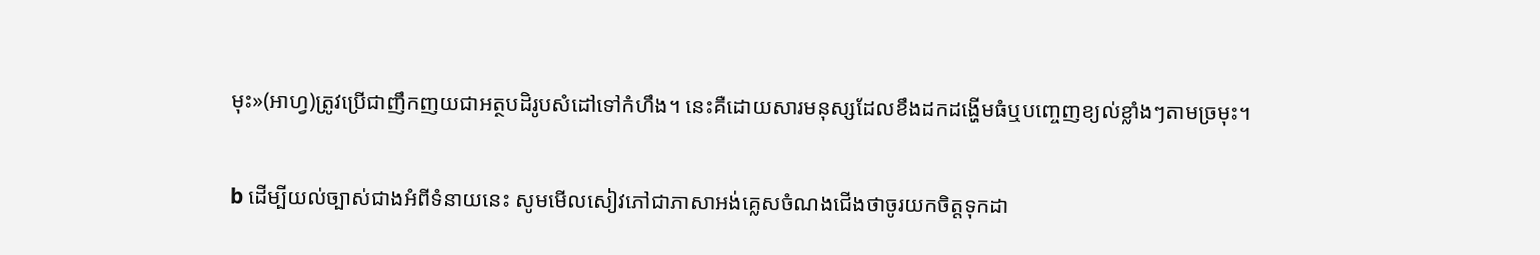មុះ»(អាហ្វ)ត្រូវប្រើជាញឹកញយជាអត្ថបដិរូបសំដៅទៅកំហឹង។ នេះគឺដោយសារមនុស្សដែលខឹងដកដង្ហើមធំឬបញ្ចេញខ្យល់ខ្លាំងៗតាមច្រមុះ។

b ដើម្បីយល់ច្បាស់ជាងអំពីទំនាយនេះ សូមមើលសៀវភៅជាភាសាអង់គ្លេសចំណងជើងថាចូរយកចិត្តទុកដា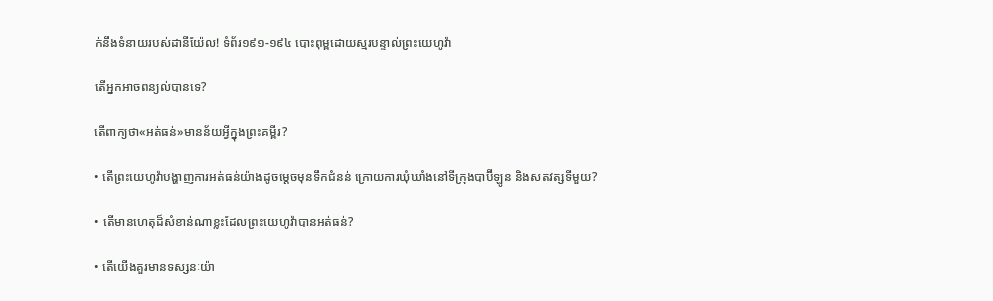ក់នឹងទំនាយរបស់ដានីយ៉ែល! ទំព័រ១៩១-១៩៤ បោះពុម្ពដោយស្មរបន្ទាល់ព្រះយេហូវ៉ា

តើអ្នកអាចពន្យល់បានទេ?

តើពាក្យថា«អត់ធន់»មានន័យអ្វីក្នុងព្រះគម្ពីរ?

• តើព្រះយេហូវ៉ាបង្ហាញការអត់ធន់យ៉ាងដូចម្ដេចមុនទឹកជំនន់ ក្រោយការឃុំឃាំងនៅទីក្រុងបាប៊ីឡូន និងសតវត្សទីមួយ?

• តើមានហេតុដ៏សំខាន់ណាខ្លះដែលព្រះយេហូវ៉ាបានអត់ធន់?

• តើយើងគួរមានទស្សនៈយ៉ា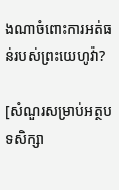ងណាចំពោះការអត់ធន់របស់ព្រះយេហូវ៉ា?

[សំណួរសម្រាប់អត្ថបទសិក្សា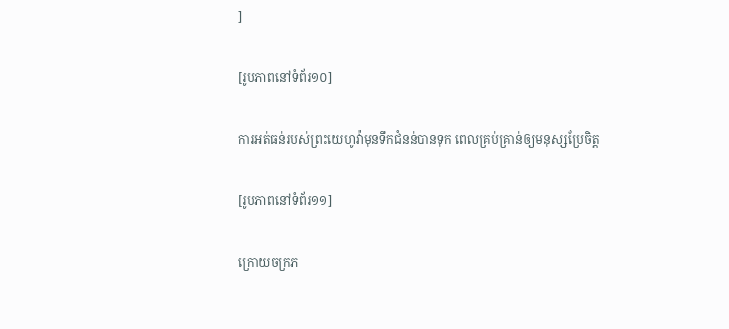]

[រូបភាពនៅទំព័រ១០]

ការអត់ធន់របស់ព្រះយេហូវ៉ាមុនទឹកជំនន់បានទុក ពេលគ្រប់គ្រាន់ឲ្យមនុស្សប្រែចិត្ត

[រូបភាពនៅទំព័រ១១]

ក្រោយចក្រភ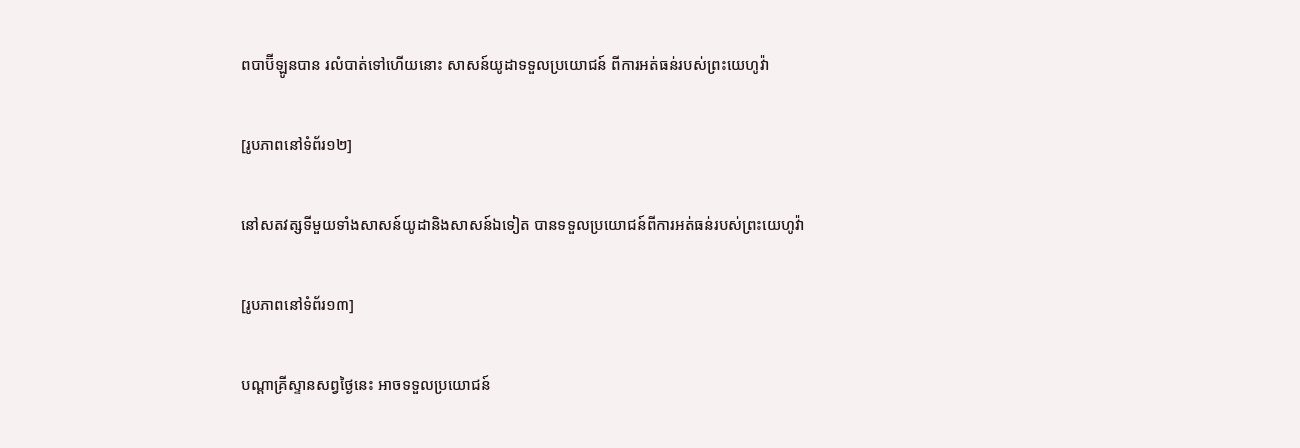ពបាប៊ីឡូនបាន រលំបាត់ទៅហើយនោះ សាសន៍យូដាទទួលប្រយោជន៍ ពីការអត់ធន់របស់ព្រះយេហូវ៉ា

[រូបភាពនៅទំព័រ១២]

នៅសតវត្សទីមួយទាំងសាសន៍យូដានិងសាសន៍ឯទៀត បានទទួលប្រយោជន៍ពីការអត់ធន់របស់ព្រះយេហូវ៉ា

[រូបភាពនៅទំព័រ១៣]

បណ្ដាគ្រីស្ទានសព្វថ្ងៃនេះ អាចទទួលប្រយោជន៍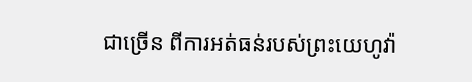ជាច្រើន ពីការអត់ធន់របស់ព្រះយេហូវ៉ា